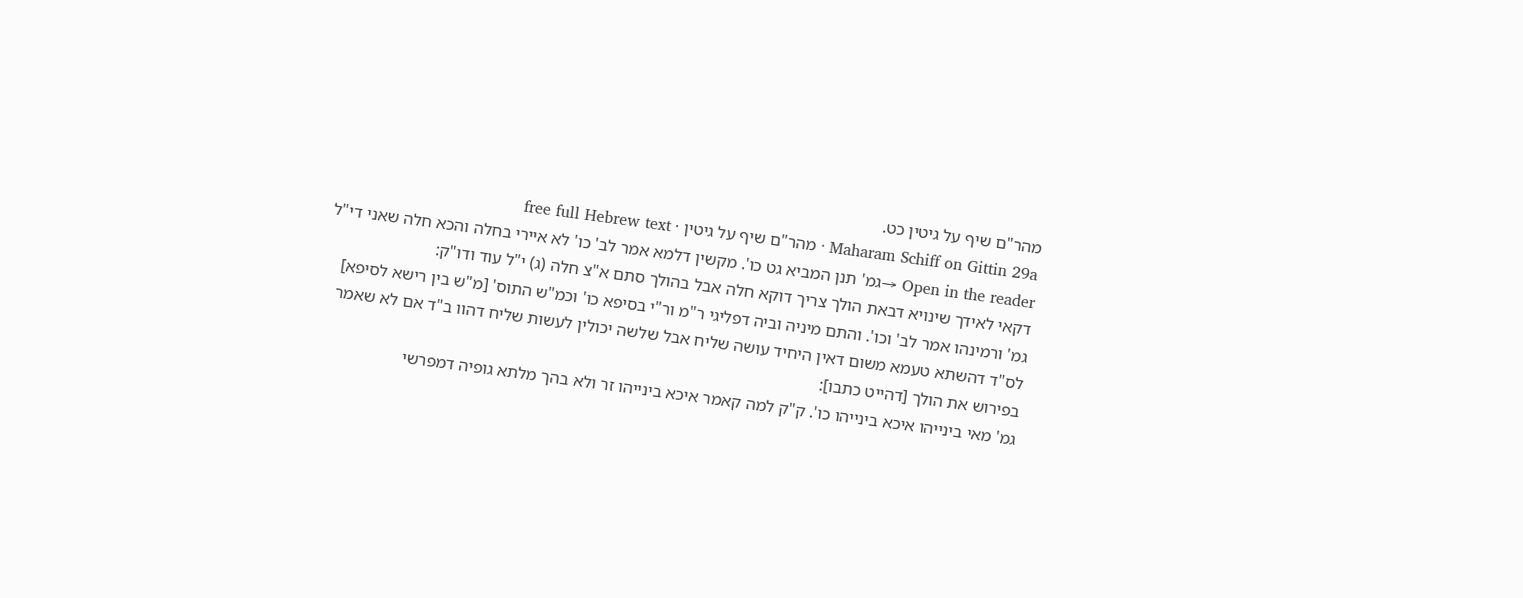מהר"ם שיף על גיטין כט.
Maharam Schiff on Gittin 29a · מהר"ם שיף על גיטין · free full Hebrew text
Open in the reader →גמ' תנן המביא גט כו'. מקשין דלמא אמר לב' כו' לא איירי בחלה והכא חלה שאני די"ל דקאי לאידך שינויא דבאת הולך צריך דוקא חלה אבל בהולך סתם א"צ חלה (ג) י"ל עוד ודו"ק:
גמ' ורמינהו אמר לב' וכו'. והתם מיניה וביה דפליגי ר"מ ור"י בסיפא כו' וכמ"ש התוס' [מ"ש בין רישא לסיפא] לס"ד דהשתא טעמא משום דאין היחיד עושה שליח אבל שלשה יכולין לעשות שליח דהוו ב"ד אם לא שאמר בפירוש את הולך [דהייט כתבו]:
גמ' מאי בינייהו איכא בינייהו כו'. ק"ק למה קאמר איכא בינייהו זר ולא בהך מלתא גופיה דמפרשי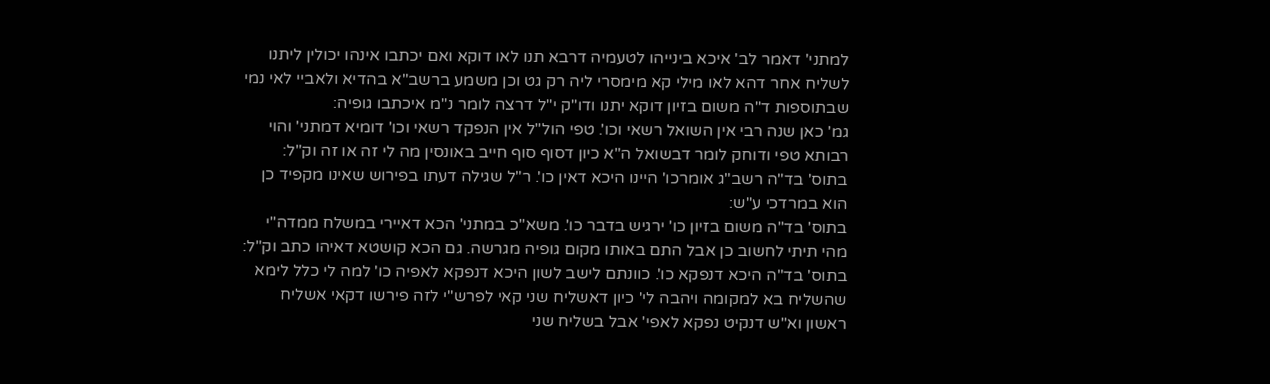למתני' דאמר לב' איכא בינייהו לטעמיה דרבא תנו לאו דוקא ואם יכתבו אינהו יכולין ליתנו לשליח אחר דהא לאו מילי קא מימסרי ליה רק גט וכן משמע ברשב"א בהדיא ולאביי לאי נמי שבתוספות ד"ה משום בזיון דוקא יתנו ודו"ק י"ל דרצה לומר נ"מ איכתבו גופיה:
גמ' כאן שנה רבי אין השואל רשאי וכו'. טפי הול"ל אין הנפקד רשאי וכו' דומיא דמתני' והוי רבותא טפי ודוחק לומר דבשואל ה"א כיון דסוף סוף חייב באונסין מה לי זה או זה וק"ל:
בתוס' בד"ה רשב"ג אומרכו' היינו היכא דאין כו'. ר"ל שגילה דעתו בפירוש שאינו מקפיד כן הוא במרדכי ע"ש:
בתוס' בד"ה משום בזיון כו' ירגיש בדבר כו'. משא"כ במתני' הכא דאיירי במשלח ממדה"י מהי תיתי לחשוב כן אבל התם באותו מקום גופיה מגרשה. גם הכא קושטא דאיהו כתב וק"ל:
בתוס' בד"ה היכא דנפקא כו'. כוונתם לישב לשון היכא דנפקא לאפיה כו' למה לי כלל לימא שהשליח בא למקומה ויהבה לי' כיון דאשליח שני קאי לפרש"י לזה פירשו דקאי אשליח ראשון וא"ש דנקיט נפקא לאפי' אבל בשליח שני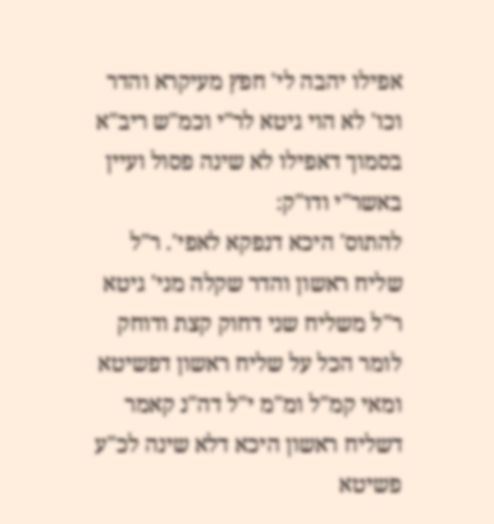אפילו יהבה לי' חפץ מעיקרא והדר וכו' לא הוי גיטא לר"י וכמ"ש ריב"א בסמוך דאפילו לא שינה פסול ועיין באשר"י ודו"ק:
להתוס' היכא דנפקא לאפי'. ר"ל שליח ראשון והדר שקלה מני' גיטא ר"ל משליח שני דחוק קצת ודוחק לומר הכל על שליח ראשון דפשיטא ומאי קמ"ל ומ"מ י"ל דה"נ קאמר דשליח ראשון היכא דלא שינה לכ"ע פשיטא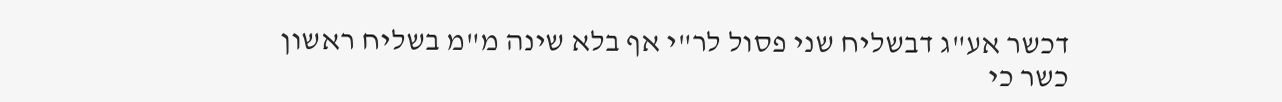דכשר אע"ג דבשליח שני פסול לר"י אף בלא שינה מ"מ בשליח ראשון כשר כי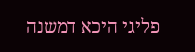פליגי היכא דמשנה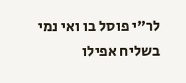לר"י פוסל בו ואי נמי בשליח אפילו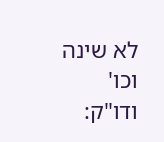לא שינה וכו' ודו"ק: